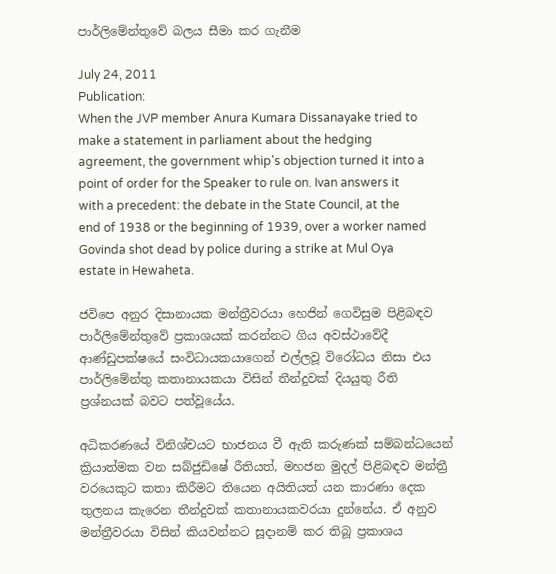පාර්ලිමේන්තුවේ බලය සීමා කර ගැනීම

July 24, 2011
Publication:
When the JVP member Anura Kumara Dissanayake tried to make a statement in parliament about the hedging agreement, the government whip's objection turned it into a point of order for the Speaker to rule on. Ivan answers it with a precedent: the debate in the State Council, at the end of 1938 or the beginning of 1939, over a worker named Govinda shot dead by police during a strike at Mul Oya estate in Hewaheta.

ජවිපෙ අනුර දිසානායක මන්ත්‍රීවරයා හෙජින් ගෙවිසුම පිළිබඳව පාර්ලිමේන්තුවේ ප්‍රකාශයක් කරන්නට ගිය අවස්ථාවේදී ආණ්ඩුපක්ෂයේ සංවිධායකයාගෙන් එල්ලවූ විරෝධය නිසා එය පාර්ලිමේන්තු කතානායකයා විසින් තීන්දුවක් දියයුතු රීති ප්‍රශ්නයක් බවට පත්වූයේය.

අධිකරණයේ විනිශ්චයට භාජනය වී ඇති කරුණක් සම්බන්ධයෙන් ක්‍රියාත්මක වන සබ්ජුඩිෂේ රීතියත්, මහජන මුදල් පිළිබඳව මන්ත්‍රී වරයෙකුට කතා කිරීමට තියෙන අයිතියත් යන කාරණා දෙක තුලනය කැරෙන තීන්දුවක් කතානායකවරයා දුන්නේය. ඒ අනුව මන්ත්‍රීවරයා විසින් කියවන්නට සූදානම් කර තිබූ ප්‍රකාශය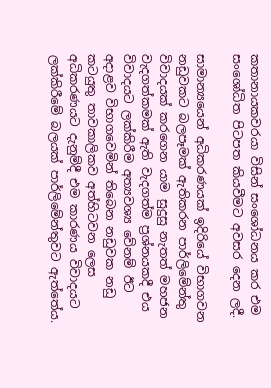කතානායකවරයා විසින් සංශෝධනය කර එම සංශෝධිත පිටපත කියවීමට අවසර දෙන ලදී.

සාමාන්‍යයෙන් අධිකරණයක් ඉදිරියේ විභාගවන නඩුවකට බලපෑමක් ඇතිකරන පාර්ලිමේන්තු විවාදයක් කරගෙන යාම සුදුසු නැතත් මහජන වැදගත්කමක් ඇති වැදගත්ම ප්‍රශ්නයකදී එය විවාදයට ලක්කිරීම අත්‍යවශ්‍ය වේනම් ඊට අදාළව විභාගවෙමින් තිබෙන නඩුවක නඩු කටයුතු තාවකාලිකව අත්හිටවන ලෙස අධිකරණයට දැනුම්දී එම කාරණය විවාදයට ලක්කිරීමේ බලයක් පාර්ලිමේන්තුවට ඇත්තේය.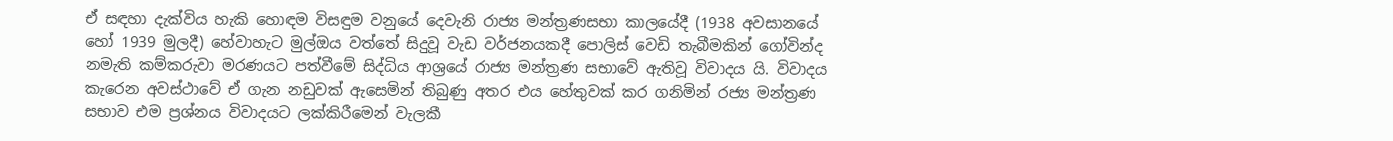ඒ සඳහා දැක්විය හැකි හොඳම විසඳුම වනුයේ දෙවැනි රාජ්‍ය මන්ත්‍රණසභා කාලයේදී (1938 අවසානයේ හෝ 1939 මුලදී) හේවාහැට මුල්ඔය වත්තේ සිදුවූ වැඩ වර්ජනයකදී පොලිස් වෙඩි තැබීමකින් ගෝවින්ද නමැති කම්කරුවා මරණයට පත්වීමේ සිද්ධිය ආශ්‍රයේ රාජ්‍ය මන්ත්‍රණ සභාවේ ඇතිවූ විවාදය යි. විවාදය කැරෙන අවස්ථාවේ ඒ ගැන නඩුවක් ඇසෙමින් තිබුණු අතර එය හේතුවක් කර ගනිමින් රජ්‍ය මන්ත්‍රණ සභාව එම ප්‍රශ්නය විවාදයට ලක්කිරීමෙන් වැලකී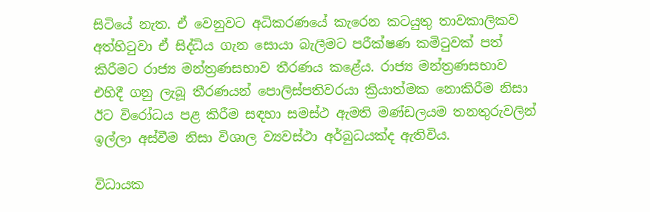සිටියේ නැත. ඒ වෙනුවට අධිකරණයේ කැරෙන කටයුතු තාවකාලිකව අත්හිටුවා ඒ සිද්ධිය ගැන සොයා බැලීමට පරීක්ෂණ කමිටුවක් පත් කිරීමට රාජ්‍ය මන්ත්‍රණසභාව තීරණය කළේය. රාජ්‍ය මන්ත්‍රණසභාව එහිදී ගනු ලැබූ තීරණයන් පොලිස්පතිවරයා ක්‍රියාත්මක නොකිරීම නිසා ඊට විරෝධය පළ කිරීම සඳහා සමස්ථ ඇමති මණ්ඩලයම තනතුරුවලින් ඉල්ලා අස්වීම නිසා විශාල ව්‍යවස්ථා අර්බුධයක්ද ඇතිවිය.

විධායක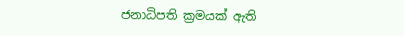ජනාධිපති ක්‍රමයක් ඇති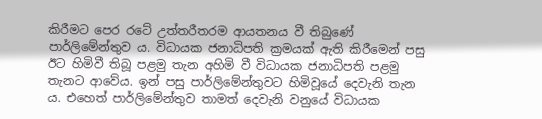කිරීමට පෙර රටේ උත්තරීතරම ආයතනය වී තිබුණේ පාර්ලිමේන්තුව ය. විධායක ජනාධිපති ක්‍රමයක් ඇති කිරීමෙන් පසු ඊට හිමිවී තිබූ පළමු තැන අහිමි වී විධායක ජනාධිපති පළමු තැනට ආවේය. ඉන් පසු පාර්ලිමේන්තුවට හිමිවූයේ දෙවැනි තැන ය. එහෙත් පාර්ලිමේන්තුව තාමත් දෙවැනි වනුයේ විධායක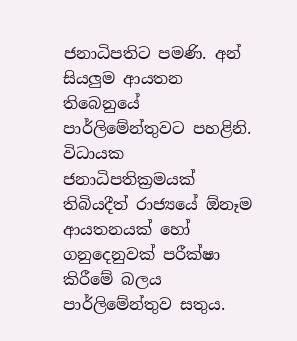ජනාධිපතිට පමණි. අන් සියලුම ආයතන තිබෙනුයේ පාර්ලිමේන්තුවට පහළිනි. විධායක ජනාධිපතික්‍රමයක් තිබියදීත් රාජ්‍යයේ ඕනෑම ආයතනයක් හෝ ගනුදෙනුවක් පරීක්ෂා කිරීමේ බලය පාර්ලිමේන්තුව සතුය.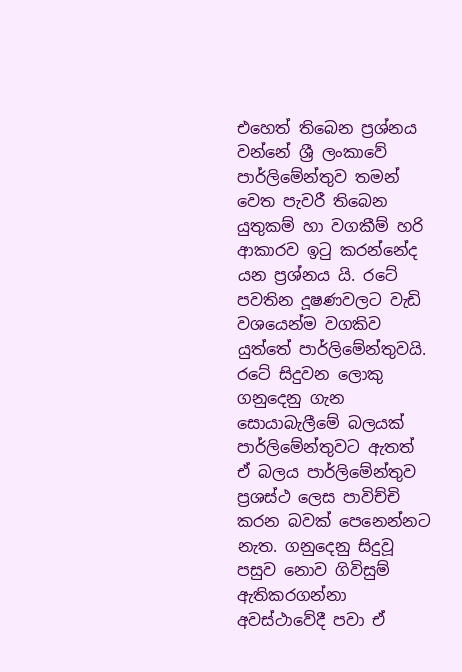එහෙත් තිබෙන ප්‍රශ්නය වන්නේ ශ්‍රී ලංකාවේ පාර්ලිමේන්තුව තමන් වෙත පැවරී තිබෙන යුතුකම් හා වගකීම් හරි ආකාරව ඉටු කරන්නේද යන ප්‍රශ්නය යි. රටේ පවතින දූෂණවලට වැඩි වශයෙන්ම වගකිව යුත්තේ පාර්ලිමේන්තුවයි. රටේ සිදුවන ලොකු ගනුදෙනු ගැන සොයාබැලීමේ බලයක් පාර්ලිමේන්තුවට ඇතත් ඒ බලය පාර්ලිමේන්තුව ප්‍රශස්ථ ලෙස පාවිච්චි කරන බවක් පෙනෙන්නට නැත. ගනුදෙනු සිදුවූ පසුව නොව ගිවිසුම් ඇතිකරගන්නා අවස්ථාවේදී පවා ඒ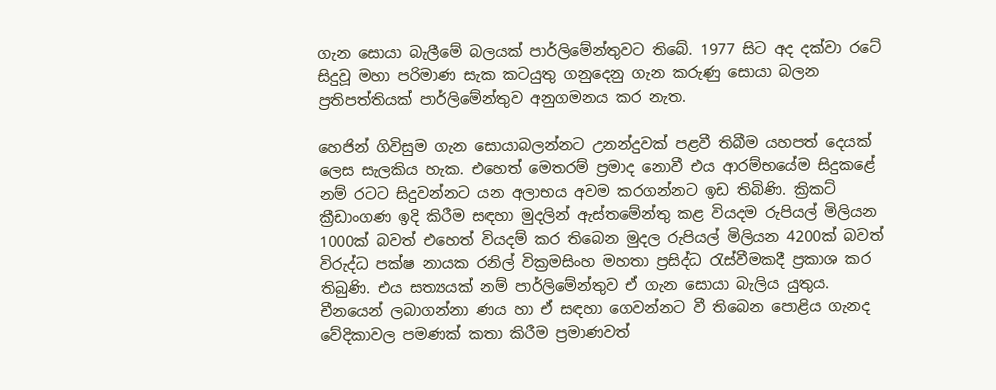ගැන සොයා බැලීමේ බලයක් පාර්ලිමේන්තුවට තිබේ. 1977 සිට අද දක්වා රටේ සිදුවූ මහා පරිමාණ සැක කටයුතු ගනුදෙනු ගැන කරුණු සොයා බලන ප්‍රතිපත්තියක් පාර්ලිමේන්තුව අනුගමනය කර නැත.

හෙජින් ගිවිසුම ගැන සොයාබලන්නට උනන්දුවක් පළවී තිබීම යහපත් දෙයක් ලෙස සැලකිය හැක. එහෙත් මෙතරම් ප්‍රමාද නොවී එය ආරම්භයේම සිදුකළේ නම් රටට සිදුවන්නට යන අලාභය අවම කරගන්නට ඉඩ තිබිණි. ක්‍රිකට් ක්‍රීඩාංගණ ඉදි කිරීම සඳහා මුදලින් ඇස්තමේන්තු කළ වියදම රුපියල් මිලියන 1000ක් බවත් එහෙත් වියදම් කර තිබෙන මුදල රුපියල් මිලියන 4200ක් බවත් විරුද්ධ පක්ෂ නායක රනිල් වික්‍රමසිංහ මහතා ප්‍රසිද්ධ රැස්වීමකදී ප්‍රකාශ කර තිබුණි. එය සත්‍යයක් නම් පාර්ලිමේන්තුව ඒ ගැන සොයා බැලිය යුතුය. චීනයෙන් ලබාගන්නා ණය හා ඒ සඳහා ගෙවන්නට වී තිබෙන පොළිය ගැනද වේදිකාවල පමණක් කතා කිරීම ප්‍රමාණවත්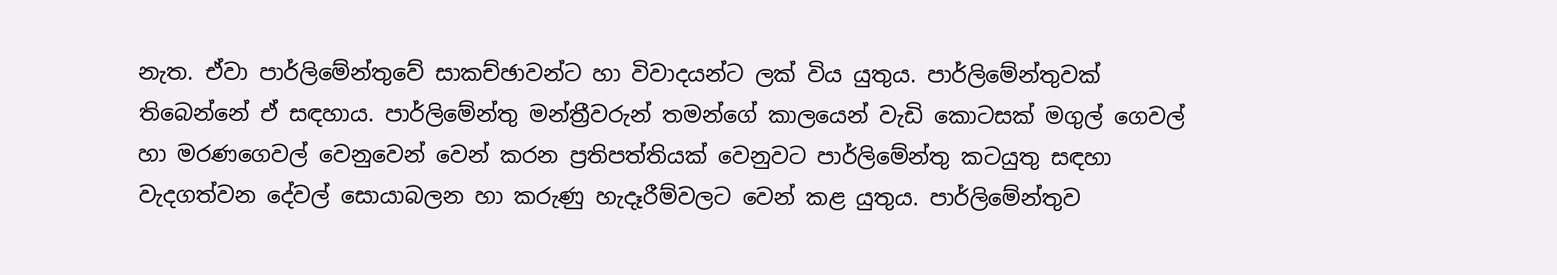නැත. ඒවා පාර්ලිමේන්තුවේ සාකච්ඡාවන්ට හා විවාදයන්ට ලක් විය යුතුය. පාර්ලිමේන්තුවක් තිබෙන්නේ ඒ සඳහාය. පාර්ලිමේන්තු මන්ත්‍රීවරුන් තමන්ගේ කාලයෙන් වැඩි කොටසක් මගුල් ගෙවල් හා මරණගෙවල් වෙනුවෙන් වෙන් කරන ප්‍රතිපත්තියක් වෙනුවට පාර්ලිමේන්තු කටයුතු සඳහා වැදගත්වන දේවල් සොයාබලන හා කරුණු හැදෑරීම්වලට වෙන් කළ යුතුය. පාර්ලිමේන්තුව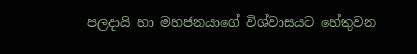පලදායි හා මහජනයාගේ විශ්වාසයට හේතුවන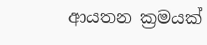ආයතන ක්‍රමයක්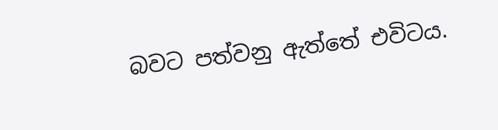බවට පත්වනු ඇත්තේ එවිටය.